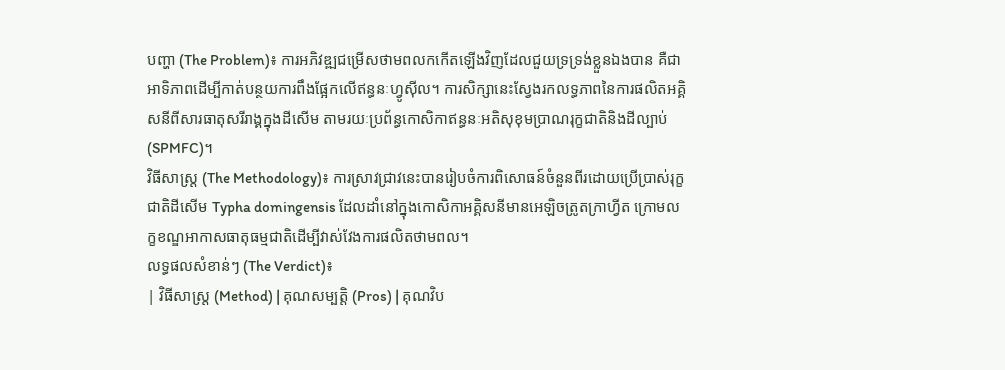បញ្ហា (The Problem)៖ ការអភិវឌ្ឍជម្រើសថាមពលកកើតឡើងវិញដែលជួយទ្រទ្រង់ខ្លួនឯងបាន គឺជាអាទិភាពដើម្បីកាត់បន្ថយការពឹងផ្អែកលើឥន្ធនៈហ្វូស៊ីល។ ការសិក្សានេះស្វែងរកលទ្ធភាពនៃការផលិតអគ្គិសនីពីសារធាតុសរីរាង្គក្នុងដីសើម តាមរយៈប្រព័ន្ធកោសិកាឥន្ធនៈអតិសុខុមប្រាណរុក្ខជាតិនិងដីល្បាប់ (SPMFC)។
វិធីសាស្ត្រ (The Methodology)៖ ការស្រាវជ្រាវនេះបានរៀបចំការពិសោធន៍ចំនួនពីរដោយប្រើប្រាស់រុក្ខជាតិដីសើម Typha domingensis ដែលដាំនៅក្នុងកោសិកាអគ្គិសនីមានអេឡិចត្រូតក្រាហ្វីត ក្រោមលក្ខខណ្ឌអាកាសធាតុធម្មជាតិដើម្បីវាស់វែងការផលិតថាមពល។
លទ្ធផលសំខាន់ៗ (The Verdict)៖
| វិធីសាស្ត្រ (Method) | គុណសម្បត្តិ (Pros) | គុណវិប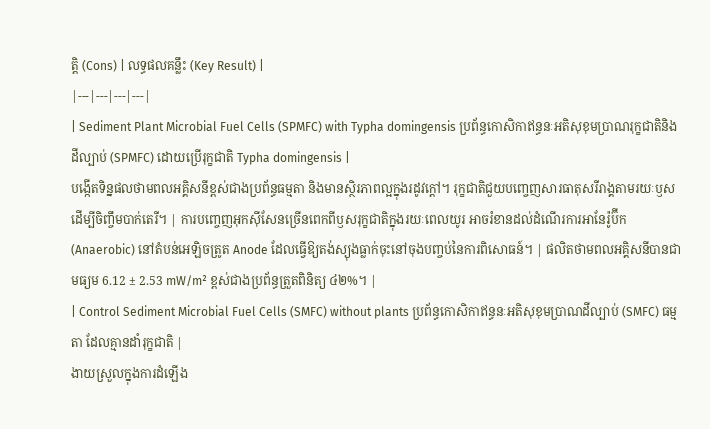ត្តិ (Cons) | លទ្ធផលគន្លឹះ (Key Result) |
|---|---|---|---|
| Sediment Plant Microbial Fuel Cells (SPMFC) with Typha domingensis ប្រព័ន្ធកោសិកាឥន្ធនៈអតិសុខុមប្រាណរុក្ខជាតិនិងដីល្បាប់ (SPMFC) ដោយប្រើរុក្ខជាតិ Typha domingensis |
បង្កើតទិន្នផលថាមពលអគ្គិសនីខ្ពស់ជាងប្រព័ន្ធធម្មតា និងមានស្ថិរភាពល្អក្នុងរដូវក្តៅ។ រុក្ខជាតិជួយបញ្ចេញសារធាតុសរីរាង្គតាមរយៈឫស ដើម្បីចិញ្ចឹមបាក់តេរី។ | ការបញ្ចេញអុកស៊ីសែនច្រើនពេកពីឫសរុក្ខជាតិក្នុងរយៈពេលយូរ អាចរំខានដល់ដំណើរការអានែរ៉ូប៊ីក (Anaerobic) នៅតំបន់អេឡិចត្រូត Anode ដែលធ្វើឱ្យតង់ស្យុងធ្លាក់ចុះនៅចុងបញ្ចប់នៃការពិសោធន៍។ | ផលិតថាមពលអគ្គិសនីបានជាមធ្យម 6.12 ± 2.53 mW/m² ខ្ពស់ជាងប្រព័ន្ធត្រួតពិនិត្យ ៤២%។ |
| Control Sediment Microbial Fuel Cells (SMFC) without plants ប្រព័ន្ធកោសិកាឥន្ធនៈអតិសុខុមប្រាណដីល្បាប់ (SMFC) ធម្មតា ដែលគ្មានដាំរុក្ខជាតិ |
ងាយស្រួលក្នុងការដំឡើង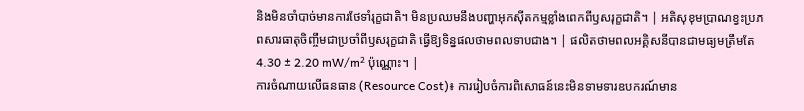និងមិនចាំបាច់មានការថែទាំរុក្ខជាតិ។ មិនប្រឈមនឹងបញ្ហាអុកស៊ីតកម្មខ្លាំងពេកពីឫសរុក្ខជាតិ។ | អតិសុខុមប្រាណខ្វះប្រភពសារធាតុចិញ្ចឹមជាប្រចាំពីឫសរុក្ខជាតិ ធ្វើឱ្យទិន្នផលថាមពលទាបជាង។ | ផលិតថាមពលអគ្គិសនីបានជាមធ្យមត្រឹមតែ 4.30 ± 2.20 mW/m² ប៉ុណ្ណោះ។ |
ការចំណាយលើធនធាន (Resource Cost)៖ ការរៀបចំការពិសោធន៍នេះមិនទាមទារឧបករណ៍មាន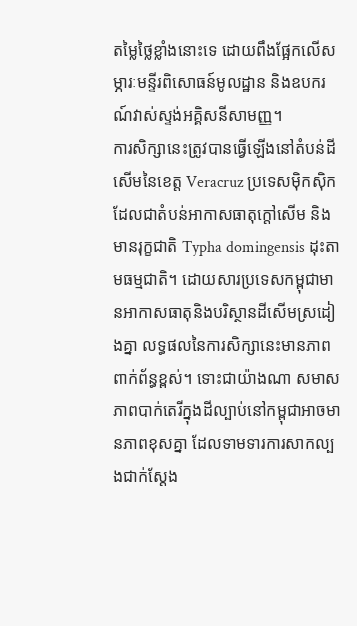តម្លៃថ្លៃខ្លាំងនោះទេ ដោយពឹងផ្អែកលើសម្ភារៈមន្ទីរពិសោធន៍មូលដ្ឋាន និងឧបករណ៍វាស់ស្ទង់អគ្គិសនីសាមញ្ញ។
ការសិក្សានេះត្រូវបានធ្វើឡើងនៅតំបន់ដីសើមនៃខេត្ត Veracruz ប្រទេសម៉ិកស៊ិក ដែលជាតំបន់អាកាសធាតុក្តៅសើម និងមានរុក្ខជាតិ Typha domingensis ដុះតាមធម្មជាតិ។ ដោយសារប្រទេសកម្ពុជាមានអាកាសធាតុនិងបរិស្ថានដីសើមស្រដៀងគ្នា លទ្ធផលនៃការសិក្សានេះមានភាពពាក់ព័ន្ធខ្ពស់។ ទោះជាយ៉ាងណា សមាសភាពបាក់តេរីក្នុងដីល្បាប់នៅកម្ពុជាអាចមានភាពខុសគ្នា ដែលទាមទារការសាកល្បងជាក់ស្តែង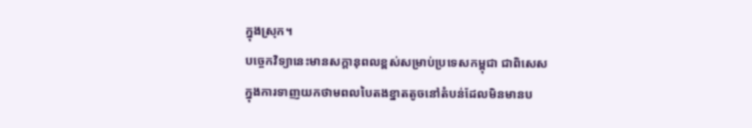ក្នុងស្រុក។
បច្ចេកវិទ្យានេះមានសក្តានុពលខ្ពស់សម្រាប់ប្រទេសកម្ពុជា ជាពិសេសក្នុងការទាញយកថាមពលបៃតងខ្នាតតូចនៅតំបន់ដែលមិនមានប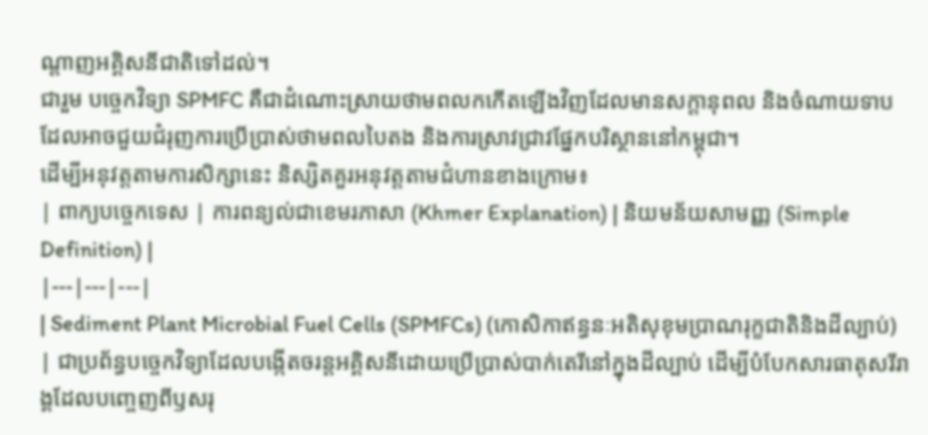ណ្តាញអគ្គិសនីជាតិទៅដល់។
ជារួម បច្ចេកវិទ្យា SPMFC គឺជាដំណោះស្រាយថាមពលកកើតឡើងវិញដែលមានសក្តានុពល និងចំណាយទាប ដែលអាចជួយជំរុញការប្រើប្រាស់ថាមពលបៃតង និងការស្រាវជ្រាវផ្នែកបរិស្ថាននៅកម្ពុជា។
ដើម្បីអនុវត្តតាមការសិក្សានេះ និស្សិតគួរអនុវត្តតាមជំហានខាងក្រោម៖
| ពាក្យបច្ចេកទេស | ការពន្យល់ជាខេមរភាសា (Khmer Explanation) | និយមន័យសាមញ្ញ (Simple Definition) |
|---|---|---|
| Sediment Plant Microbial Fuel Cells (SPMFCs) (កោសិកាឥន្ធនៈអតិសុខុមប្រាណរុក្ខជាតិនិងដីល្បាប់) | ជាប្រព័ន្ធបច្ចេកវិទ្យាដែលបង្កើតចរន្តអគ្គិសនីដោយប្រើប្រាស់បាក់តេរីនៅក្នុងដីល្បាប់ ដើម្បីបំបែកសារធាតុសរីរាង្គដែលបញ្ចេញពីឫសរុ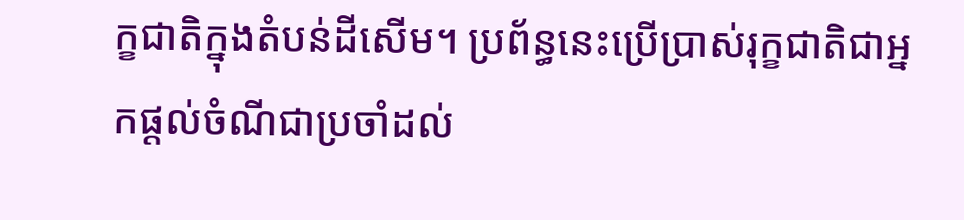ក្ខជាតិក្នុងតំបន់ដីសើម។ ប្រព័ន្ធនេះប្រើប្រាស់រុក្ខជាតិជាអ្នកផ្តល់ចំណីជាប្រចាំដល់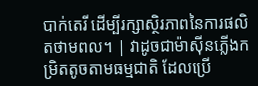បាក់តេរី ដើម្បីរក្សាស្ថិរភាពនៃការផលិតថាមពល។ | វាដូចជាម៉ាស៊ីនភ្លើងកម្រិតតូចតាមធម្មជាតិ ដែលប្រើ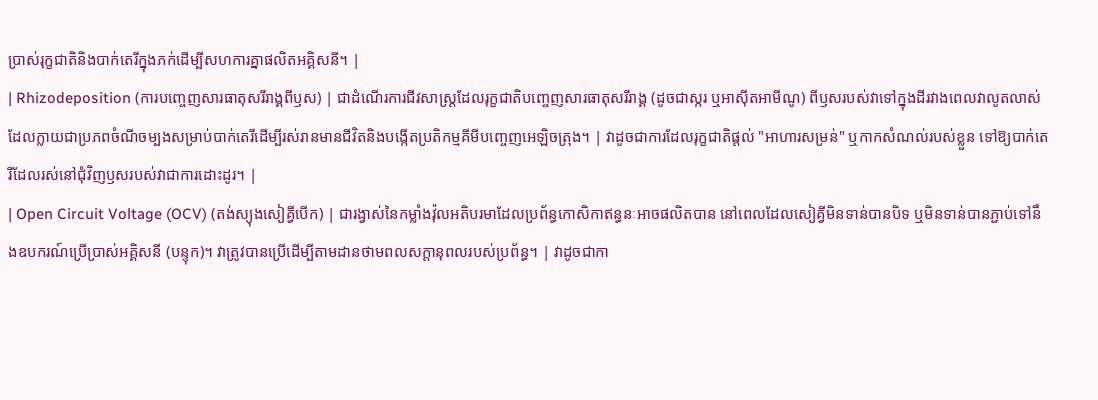ប្រាស់រុក្ខជាតិនិងបាក់តេរីក្នុងភក់ដើម្បីសហការគ្នាផលិតអគ្គិសនី។ |
| Rhizodeposition (ការបញ្ចេញសារធាតុសរីរាង្គពីឫស) | ជាដំណើរការជីវសាស្ត្រដែលរុក្ខជាតិបញ្ចេញសារធាតុសរីរាង្គ (ដូចជាស្ករ ឬអាស៊ីតអាមីណូ) ពីឫសរបស់វាទៅក្នុងដីរវាងពេលវាលូតលាស់ ដែលក្លាយជាប្រភពចំណីចម្បងសម្រាប់បាក់តេរីដើម្បីរស់រានមានជីវិតនិងបង្កើតប្រតិកម្មគីមីបញ្ចេញអេឡិចត្រុង។ | វាដូចជាការដែលរុក្ខជាតិផ្តល់ "អាហារសម្រន់" ឬកាកសំណល់របស់ខ្លួន ទៅឱ្យបាក់តេរីដែលរស់នៅជុំវិញឫសរបស់វាជាការដោះដូរ។ |
| Open Circuit Voltage (OCV) (តង់ស្យុងសៀគ្វីបើក) | ជារង្វាស់នៃកម្លាំងវ៉ុលអតិបរមាដែលប្រព័ន្ធកោសិកាឥន្ធនៈអាចផលិតបាន នៅពេលដែលសៀគ្វីមិនទាន់បានបិទ ឬមិនទាន់បានភ្ជាប់ទៅនឹងឧបករណ៍ប្រើប្រាស់អគ្គិសនី (បន្ទុក)។ វាត្រូវបានប្រើដើម្បីតាមដានថាមពលសក្តានុពលរបស់ប្រព័ន្ធ។ | វាដូចជាកា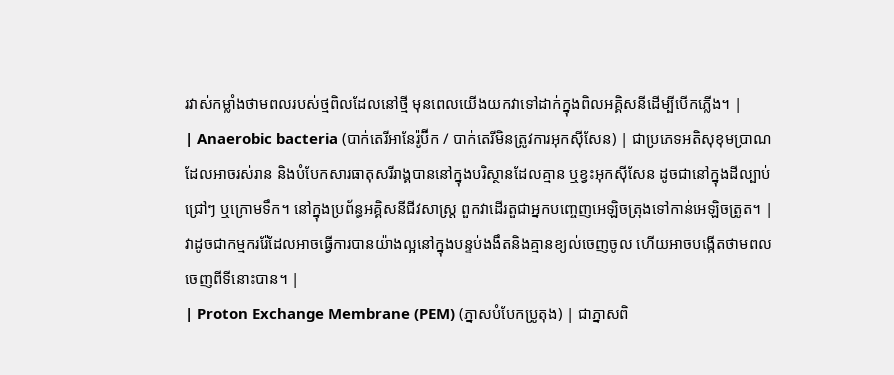រវាស់កម្លាំងថាមពលរបស់ថ្មពិលដែលនៅថ្មី មុនពេលយើងយកវាទៅដាក់ក្នុងពិលអគ្គិសនីដើម្បីបើកភ្លើង។ |
| Anaerobic bacteria (បាក់តេរីអានែរ៉ូប៊ីក / បាក់តេរីមិនត្រូវការអុកស៊ីសែន) | ជាប្រភេទអតិសុខុមប្រាណដែលអាចរស់រាន និងបំបែកសារធាតុសរីរាង្គបាននៅក្នុងបរិស្ថានដែលគ្មាន ឬខ្វះអុកស៊ីសែន ដូចជានៅក្នុងដីល្បាប់ជ្រៅៗ ឬក្រោមទឹក។ នៅក្នុងប្រព័ន្ធអគ្គិសនីជីវសាស្ត្រ ពួកវាដើរតួជាអ្នកបញ្ចេញអេឡិចត្រុងទៅកាន់អេឡិចត្រូត។ | វាដូចជាកម្មកររ៉ែដែលអាចធ្វើការបានយ៉ាងល្អនៅក្នុងបន្ទប់ងងឹតនិងគ្មានខ្យល់ចេញចូល ហើយអាចបង្កើតថាមពលចេញពីទីនោះបាន។ |
| Proton Exchange Membrane (PEM) (ភ្នាសបំបែកប្រូតុង) | ជាភ្នាសពិ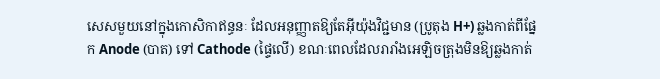សេសមួយនៅក្នុងកោសិកាឥន្ធនៈ ដែលអនុញ្ញាតឱ្យតែអ៊ីយ៉ុងវិជ្ជមាន (ប្រូតុង H+) ឆ្លងកាត់ពីផ្នែក Anode (បាត) ទៅ Cathode (ផ្ទៃលើ) ខណៈពេលដែលរារាំងអេឡិចត្រុងមិនឱ្យឆ្លងកាត់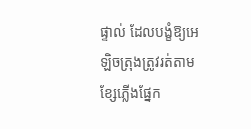ផ្ទាល់ ដែលបង្ខំឱ្យអេឡិចត្រុងត្រូវរត់តាមខ្សែភ្លើងផ្នែក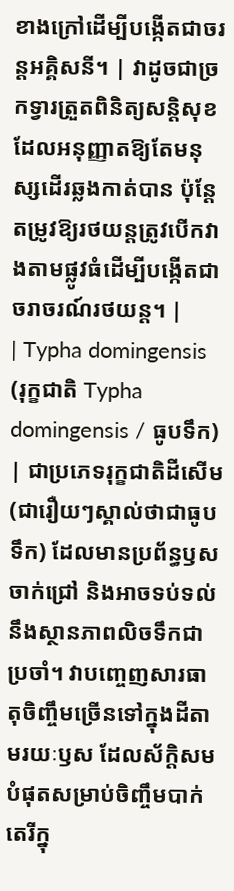ខាងក្រៅដើម្បីបង្កើតជាចរន្តអគ្គិសនី។ | វាដូចជាច្រកទ្វារត្រួតពិនិត្យសន្តិសុខដែលអនុញ្ញាតឱ្យតែមនុស្សដើរឆ្លងកាត់បាន ប៉ុន្តែតម្រូវឱ្យរថយន្តត្រូវបើកវាងតាមផ្លូវធំដើម្បីបង្កើតជាចរាចរណ៍រថយន្ត។ |
| Typha domingensis (រុក្ខជាតិ Typha domingensis / ធូបទឹក) | ជាប្រភេទរុក្ខជាតិដីសើម (ជារឿយៗស្គាល់ថាជាធូបទឹក) ដែលមានប្រព័ន្ធឫសចាក់ជ្រៅ និងអាចទប់ទល់នឹងស្ថានភាពលិចទឹកជាប្រចាំ។ វាបញ្ចេញសារធាតុចិញ្ចឹមច្រើនទៅក្នុងដីតាមរយៈឫស ដែលស័ក្តិសមបំផុតសម្រាប់ចិញ្ចឹមបាក់តេរីក្នុ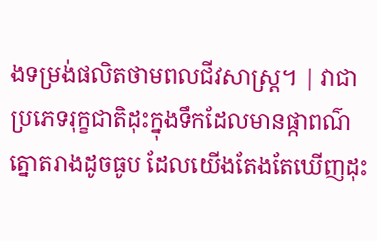ងទម្រង់ផលិតថាមពលជីវសាស្ត្រ។ | វាជាប្រភេទរុក្ខជាតិដុះក្នុងទឹកដែលមានផ្កាពណ៌ត្នោតរាងដូចធូប ដែលយើងតែងតែឃើញដុះ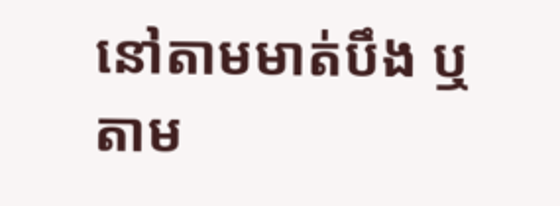នៅតាមមាត់បឹង ឬតាម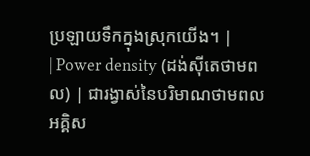ប្រឡាយទឹកក្នុងស្រុកយើង។ |
| Power density (ដង់ស៊ីតេថាមពល) | ជារង្វាស់នៃបរិមាណថាមពលអគ្គិស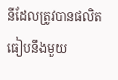នីដែលត្រូវបានផលិតធៀបនឹងមួយ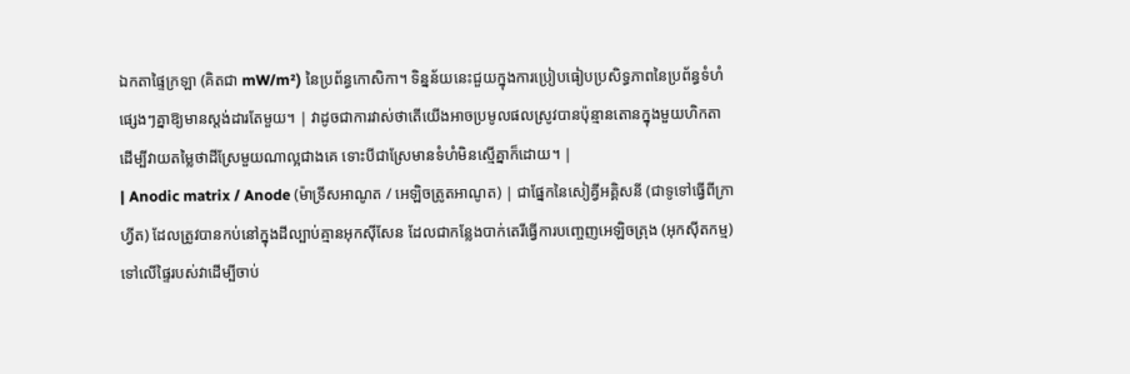ឯកតាផ្ទៃក្រឡា (គិតជា mW/m²) នៃប្រព័ន្ធកោសិកា។ ទិន្នន័យនេះជួយក្នុងការប្រៀបធៀបប្រសិទ្ធភាពនៃប្រព័ន្ធទំហំផ្សេងៗគ្នាឱ្យមានស្តង់ដារតែមួយ។ | វាដូចជាការវាស់ថាតើយើងអាចប្រមូលផលស្រូវបានប៉ុន្មានតោនក្នុងមួយហិកតា ដើម្បីវាយតម្លៃថាដីស្រែមួយណាល្អជាងគេ ទោះបីជាស្រែមានទំហំមិនស្មើគ្នាក៏ដោយ។ |
| Anodic matrix / Anode (ម៉ាទ្រីសអាណូត / អេឡិចត្រូតអាណូត) | ជាផ្នែកនៃសៀគ្វីអគ្គិសនី (ជាទូទៅធ្វើពីក្រាហ្វីត) ដែលត្រូវបានកប់នៅក្នុងដីល្បាប់គ្មានអុកស៊ីសែន ដែលជាកន្លែងបាក់តេរីធ្វើការបញ្ចេញអេឡិចត្រុង (អុកស៊ីតកម្ម) ទៅលើផ្ទៃរបស់វាដើម្បីចាប់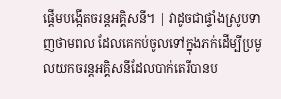ផ្តើមបង្កើតចរន្តអគ្គិសនី។ | វាដូចជាផ្ទាំងស្រូបទាញថាមពល ដែលគេកប់ចូលទៅក្នុងភក់ដើម្បីប្រមូលយកចរន្តអគ្គិសនីដែលបាក់តេរីបានប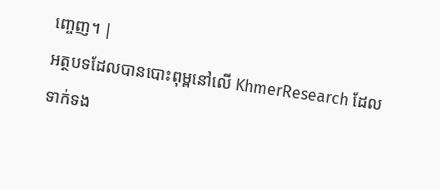ញ្ចេញ។ |
អត្ថបទដែលបានបោះពុម្ពនៅលើ KhmerResearch ដែលទាក់ទង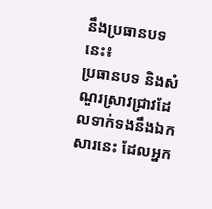នឹងប្រធានបទនេះ៖
ប្រធានបទ និងសំណួរស្រាវជ្រាវដែលទាក់ទងនឹងឯកសារនេះ ដែលអ្នក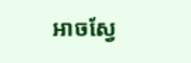អាចស្វែ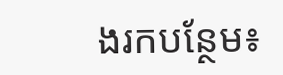ងរកបន្ថែម៖